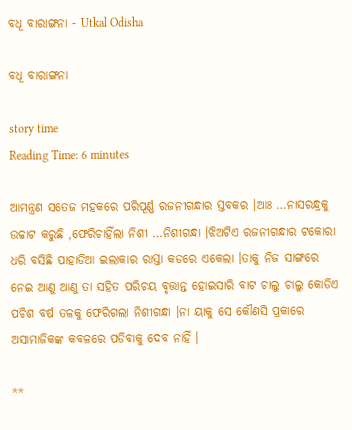ବଧୂ ବାରାଙ୍ଗନା - Utkal Odisha

ବଧୂ ବାରାଙ୍ଗନା

story time
Reading Time: 6 minutes

ଆମନ୍ତ୍ରଣ ସତେଜ ମହକରେ ପରିପୂର୍ଣ୍ଣ ରଜନୀଗନ୍ଧାର ସ୍ତବକର ।ଆଃ …ନାସରନ୍ଧ୍ରକୁ ଉଚ୍ଚାଟ କରୁଛି ,ଫେରିଚାହିଁଲା ନିଶୀ …ନିଶୀଗନ୍ଧା ।ଝିଅଟିଏ ରଜନୀଗନ୍ଧାର ଟକୋରା ଧରି ବସିଛି ପାହାଡିଆ ଇଲାକାର ରାସ୍ତା କଡରେ ଏକେଲା ।ତାକୁ ନିଜ ସାଙ୍ଗରେ ନେଇ ଆଣୁ ଆଣୁ ତା ସହିତ ପରିଚୟ ବୃତ୍ତାନ୍ତ ହୋଇସାରି ବାଟ ଚାଲୁ ଚାଲୁ କୋଡିଏ ପଚିଶ ବର୍ଷ ତଳକୁ ଫେରିଗଲା ନିଶୀଗନ୍ଧା ।ନା ୟାକୁ ସେ କୌଣସି ପ୍ରକାରେ ଅସାମାଜିକଙ୍କ କବଳରେ ପଡିବାକୁ ଦେବ ନାହିଁ ।

**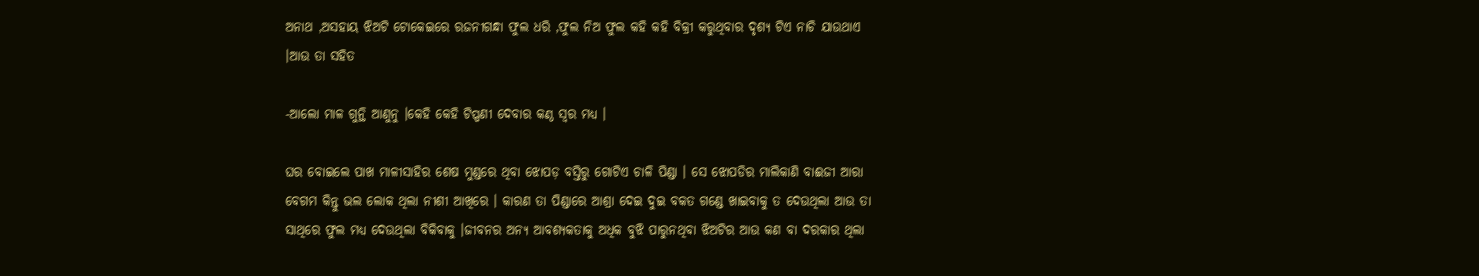ଅନାଥ ,ଅସହାୟ ଝିଅଟି ଟୋକେଇରେ ରଜନୀଗନ୍ଧା ଫୁଲ ଧରି ,ଫୁଲ ନିଅ ଫୁଲ କହି କହି ବିକ୍ରୀ କରୁଥିବାର ଦୃଶ୍ୟ ଟିଏ ନାଚି ଯାଉଥାଏ ।ଆଉ ତା ସହିତ

-ଆଲୋ ମାଳ ଗୁନ୍ଥି ଆଣୁନୁ ।କେହି କେହି ଟିପ୍ପଣୀ ଦେବାର କଣ୍ଠ ସ୍ୱର ମଧ୍ୟ ।

ଘର ବୋଇଲେ ପାଖ ମାଳୀସାହିର ଶେଷ ମୁଣ୍ଡରେ ଥିବା ଝୋପଡ଼ ବସ୍ତିରୁ ଗୋଟିଏ ଚାଳି ପିଣ୍ଡା । ସେ ଝୋପଡିର ମାଲିକାଣି ବାଈଜୀ ଆରା ବେଗମ କିନ୍ତୁ ଭଲ ଲୋକ ଥିଲା ନୀଶୀ ଆଖିରେ । କାରଣ ତା ପିଣ୍ଡାରେ ଆଶ୍ରା ଦେଇ ଦୁଇ ବକତ ଗଣ୍ଡେ ଖାଇବାକୁ ତ ଦେଉଥିଲା ଆଉ ତା ସାଥିରେ ଫୁଲ ମଧ୍ୟ ଦେଉଥିଲା ବିକିବାକୁ ।ଜୀବନର ଅନ୍ୟ ଆବଶ୍ୟକତାକୁ ଅଧିକ ବୁଝି ପାରୁନଥିବା ଝିଅଟିର ଆଉ କଣ ବା ଦରକାର ଥିଲା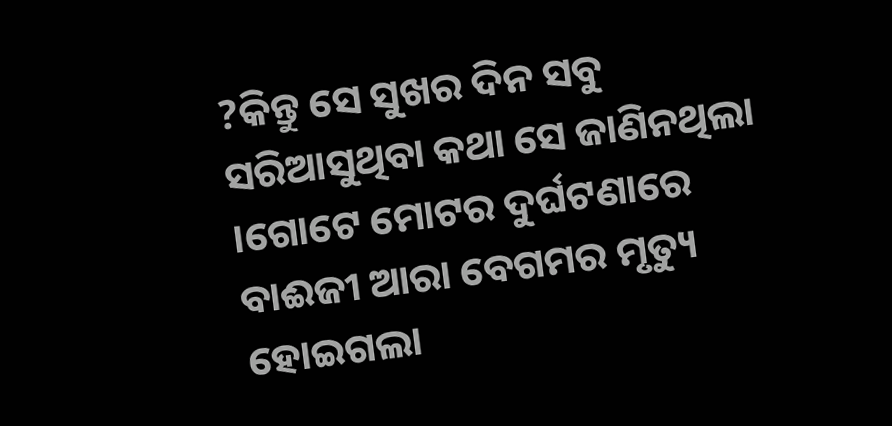?କିନ୍ତୁ ସେ ସୁଖର ଦିନ ସବୁ ସରିଆସୁଥିବା କଥା ସେ ଜାଣିନଥିଲା ।ଗୋଟେ ମୋଟର ଦୁର୍ଘଟଣାରେ ବାଈଜୀ ଆରା ବେଗମର ମୃତ୍ୟୁ ହୋଇଗଲା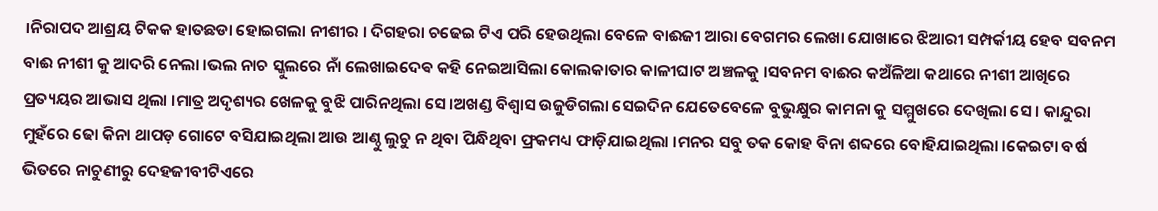।ନିରାପଦ ଆଶ୍ରୟ ଟିକକ ହାତଛଡା ହୋଇଗଲା ନୀଶୀର । ଦିଗହରା ଚଢେଇ ଟିଏ ପରି ହେଉଥିଲା ବେଳେ ବାଈଜୀ ଆରା ବେଗମର ଲେଖା ଯୋଖାରେ ଝିଆରୀ ସମ୍ପର୍କୀୟ ହେବ ସବନମ ବାଈ ନୀଶୀ କୁ ଆଦରି ନେଲା ।ଭଲ ନାଚ ସ୍କୁଲରେ ନାଁ ଲେଖାଇଦେଵ କହି ନେଇଆସିଲା କୋଲକାତାର କାଳୀଘାଟ ଅଞ୍ଚଳକୁ ।ସବନମ ବାଈର କଅଁଳିଆ କଥାରେ ନୀଶୀ ଆଖିରେ ପ୍ରତ୍ୟୟର ଆଭାସ ଥିଲା ।ମାତ୍ର ଅଦୃଶ୍ୟର ଖେଳକୁ ବୁଝି ପାରିନଥିଲା ସେ ।ଅଖଣ୍ଡ ବିଶ୍ୱାସ ଉଜୁଡିଗଲା ସେଇଦିନ ଯେତେବେଳେ ବୁଭୁକ୍ଷୁର କାମନା କୁ ସମ୍ମୁଖରେ ଦେଖିଲା ସେ । କାନ୍ଦୁରା ମୁହଁରେ ଢୋ କିନା ଥାପଡ଼ ଗୋଟେ ବସିଯାଇଥିଲା ଆଉ ଆଣ୍ଠୁ ଲୁଚୁ ନ ଥିବା ପିନ୍ଧିଥିବା ଫ୍ରକମଧ୍ୟ ଫାଡ଼ିଯାଇଥିଲା ।ମନର ସବୁ ତକ କୋହ ବିନା ଶବ୍ଦରେ ବୋହିଯାଇଥିଲା ।କେଇଟା ବର୍ଷ ଭିତରେ ନାଚୁଣୀରୁ ଦେହଜୀବୀଟିଏରେ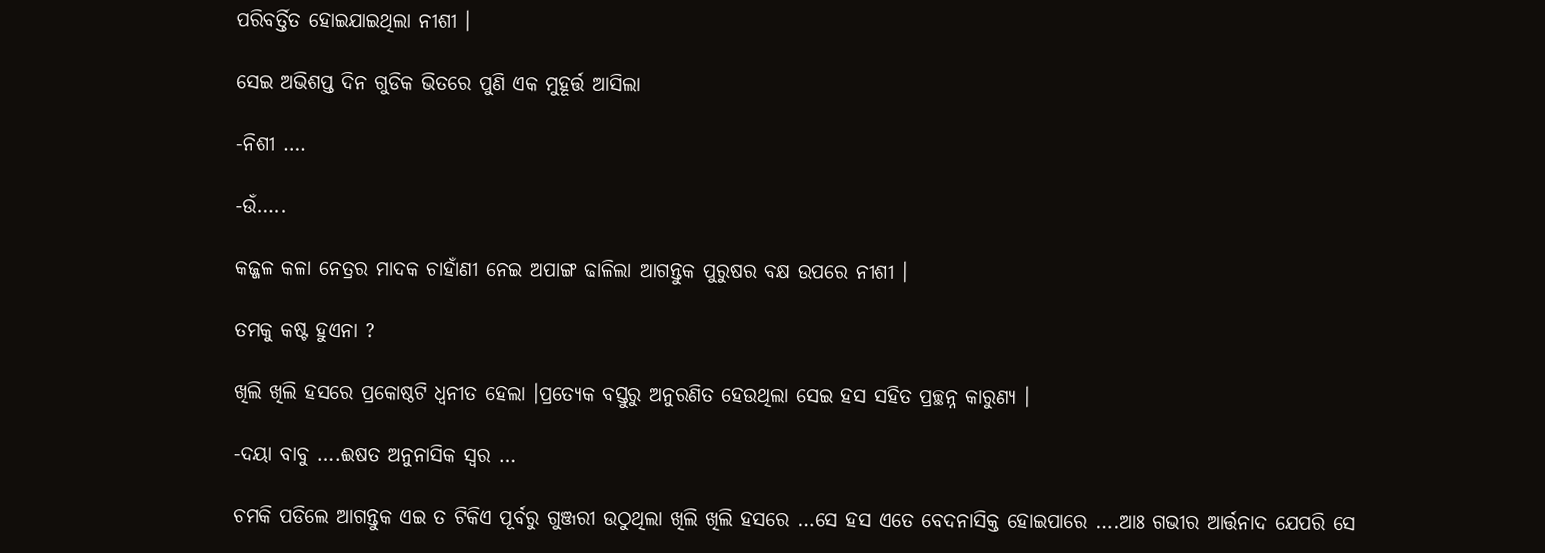ପରିବର୍ତ୍ତିତ ହୋଇଯାଇଥିଲା ନୀଶୀ ।

ସେଇ ଅଭିଶପ୍ତ ଦିନ ଗୁଡିକ ଭିତରେ ପୁଣି ଏକ ମୁହୂର୍ତ୍ତ ଆସିଲା

-ନିଶୀ ….

-ଉଁ…..

କଜ୍ଜଳ କଳା ନେତ୍ରର ମାଦକ ଚାହାଁଣୀ ନେଇ ଅପାଙ୍ଗ ଢାଳିଲା ଆଗନ୍ତୁକ ପୁରୁଷର ବକ୍ଷ ଉପରେ ନୀଶୀ ।

ତମକୁ କଷ୍ଟ ହୁଏନା ?

ଖିଲି ଖିଲି ହସରେ ପ୍ରକୋଷ୍ଠଟି ଧ୍ୱନୀତ ହେଲା ।ପ୍ରତ୍ୟେକ ବସ୍ତୁରୁ ଅନୁରଣିତ ହେଉଥିଲା ସେଇ ହସ ସହିତ ପ୍ରଚ୍ଛନ୍ନ କାରୁଣ୍ୟ ।

-ଦୟା ବାବୁ ….ଈଷତ ଅନୁନାସିକ ସ୍ୱର …

ଚମକି ପଡିଲେ ଆଗନ୍ତୁକ ଏଇ ତ ଟିକିଏ ପୂର୍ବରୁ ଗୁଞ୍ଜରୀ ଉଠୁଥିଲା ଖିଲି ଖିଲି ହସରେ …ସେ ହସ ଏତେ ବେଦନାସିକ୍ତ ହୋଇପାରେ ….ଆଃ ଗଭୀର ଆର୍ତ୍ତନାଦ ଯେପରି ସେ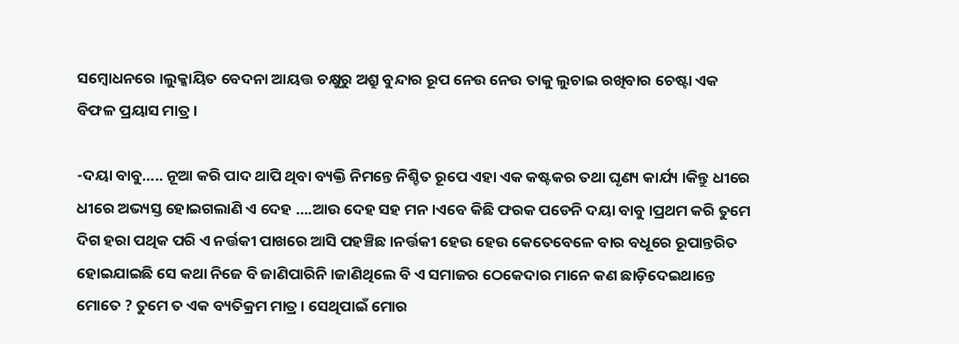ସମ୍ବୋଧନରେ ।ଲୁକ୍କାୟିତ ବେଦନା ଆୟତ୍ତ ଚକ୍ଷୁରୁ ଅଶ୍ରୁ ବୁନ୍ଦାର ରୂପ ନେଉ ନେଉ ତାକୁ ଲୁଚାଇ ରଖିବାର ଚେଷ୍ଟା ଏକ ବିଫଳ ପ୍ରୟାସ ମାତ୍ର ।

-ଦୟା ବାବୁ….. ନୂଆ କରି ପାଦ ଥାପି ଥିବା ବ୍ୟକ୍ତି ନିମନ୍ତେ ନିଶ୍ଚିତ ରୂପେ ଏହା ଏକ କଷ୍ଟକର ତଥା ଘୃଣ୍ୟ କାର୍ଯ୍ୟ ।କିନ୍ତୁ ଧୀରେ ଧୀରେ ଅଭ୍ୟସ୍ତ ହୋଇଗଲାଣି ଏ ଦେହ ….ଆଉ ଦେହ ସହ ମନ ।ଏବେ କିଛି ଫରକ ପଡେନି ଦୟା ବାବୁ ।ପ୍ରଥମ କରି ତୁମେ ଦିଗ ହରା ପଥିକ ପରି ଏ ନର୍ତ୍ତକୀ ପାଖରେ ଆସି ପହଞ୍ଚିଛ ।ନର୍ତ୍ତକୀ ହେଉ ହେଉ କେତେବେଳେ ବାର ବଧୂରେ ରୂପାନ୍ତରିତ ହୋଇଯାଇଛି ସେ କଥା ନିଜେ ବି ଜାଣିପାରିନି ।ଜାଣିଥିଲେ ବି ଏ ସମାଜର ଠେକେଦାର ମାନେ କଣ ଛାଡ଼ିଦେଇଥାନ୍ତେ ମୋତେ ? ତୁମେ ତ ଏକ ବ୍ୟତିକ୍ରମ ମାତ୍ର । ସେଥିପାଇଁ ମୋର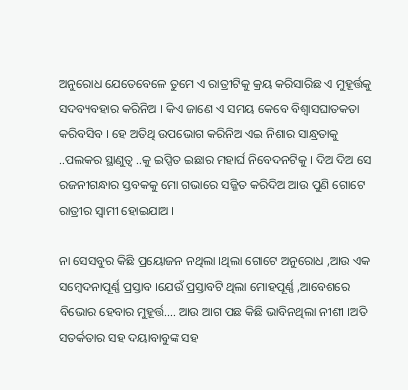ଅନୁରୋଧ ଯେତେବେଳେ ତୁମେ ଏ ରାତ୍ରୀଟିକୁ କ୍ରୟ କରିସାରିଛ ଏ ମୁହୂର୍ତ୍ତକୁ ସଦବ୍ୟବହାର କରିନିଅ । କିଏ ଜାଣେ ଏ ସମୟ କେବେ ବିଶ୍ୱାସଘାତକତା କରିବସିବ । ହେ ଅତିଥି ଉପଭୋଗ କରିନିଅ ଏଇ ନିଶାର ସାନ୍ଧ୍ରତାକୁ ..ପଲକର ସ୍ଥାଣୁତ୍ୱ ..କୁ ଇପ୍ସିତ ଇଛାର ମହାର୍ଘ ନିବେଦନଟିକୁ । ଦିଅ ଦିଅ ସେ ରଜନୀଗନ୍ଧାର ସ୍ତବକକୁ ମୋ ଗଭାରେ ସଜ୍ଜିତ କରିଦିଅ ଆଉ ପୁଣି ଗୋଟେ ରାତ୍ରୀର ସ୍ୱାମୀ ହୋଇଯାଅ ।

ନା ସେସବୁର କିଛି ପ୍ରୟୋଜନ ନଥିଲା ।ଥିଲା ଗୋଟେ ଅନୁରୋଧ ,ଆଉ ଏକ ସମ୍ବେଦନାପୂର୍ଣ୍ଣ ପ୍ରସ୍ତାବ ।ଯେଉଁ ପ୍ରସ୍ତାବଟି ଥିଲା ମୋହପୂର୍ଣ୍ଣ ,ଆବେଶରେ ବିଭୋର ହେବାର ମୁହୂର୍ତ୍ତ…. ଆଉ ଆଗ ପଛ କିଛି ଭାବିନଥିଲା ନୀଶୀ ।ଅତି ସତର୍କତାର ସହ ଦୟାବାବୁଙ୍କ ସହ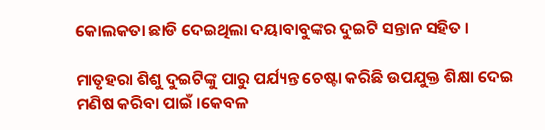କୋଲକତା ଛାଡି ଦେଇଥିଲା ଦୟାବାବୁଙ୍କର ଦୁଇଟି ସନ୍ତାନ ସହିତ ।

ମାତୃହରା ଶିଶୁ ଦୁଇଟିଙ୍କୁ ପାରୁ ପର୍ଯ୍ୟନ୍ତ ଚେଷ୍ଟା କରିଛି ଉପଯୁକ୍ତ ଶିକ୍ଷା ଦେଇ ମଣିଷ କରିବା ପାଇଁ ।କେବଳ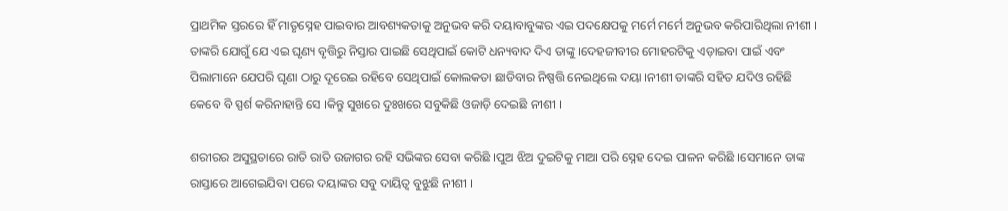ପ୍ରାଥମିକ ସ୍ତରରେ ହିଁ ମାତୃସ୍ନେହ ପାଇବାର ଆବଶ୍ୟକତାକୁ ଅନୁଭବ କରି ଦୟାବାବୁଙ୍କର ଏଇ ପଦକ୍ଷେପକୁ ମର୍ମେ ମର୍ମେ ଅନୁଭବ କରିପାରିଥିଲା ନୀଶୀ । ତାଙ୍କରି ଯୋଗୁଁ ଯେ ଏଇ ଘୃଣ୍ୟ ବୃତ୍ତିରୁ ନିସ୍ତାର ପାଇଛି ସେଥିପାଇଁ କୋଟି ଧନ୍ୟବାଦ ଦିଏ ତାଙ୍କୁ ।ଦେହଜୀବୀର ମୋହରଟିକୁ ଏଡ଼ାଇବା ପାଇଁ ଏବଂ ପିଲାମାନେ ଯେପରି ଘୃଣା ଠାରୁ ଦୂରେଇ ରହିବେ ସେଥିପାଇଁ କୋଲକତା ଛାଡିବାର ନିଷ୍ପତ୍ତି ନେଇଥିଲେ ଦୟା ।ନୀଶୀ ତାଙ୍କରି ସହିତ ଯଦିଓ ରହିଛି କେବେ ବି ସ୍ପର୍ଶ କରିନାହାନ୍ତି ସେ ।କିନ୍ତୁ ସୁଖରେ ଦୁଃଖରେ ସବୁକିଛି ଓଜାଡ଼ି ଦେଇଛି ନୀଶୀ ।

ଶରୀରର ଅସୁସ୍ଥତାରେ ରାତି ରାତି ଉଜାଗର ରହି ସଭିଙ୍କର ସେବା କରିଛି ।ପୁଅ ଝିଅ ଦୁଇଟିକୁ ମାଆ ପରି ସ୍ନେହ ଦେଇ ପାଳନ କରିଛି ।ସେମାନେ ତାଙ୍କ ରାସ୍ତାରେ ଆଗେଇଯିବା ପରେ ଦୟାଙ୍କର ସବୁ ଦାୟିତ୍ୱ ବୁଝୁଛି ନୀଶୀ ।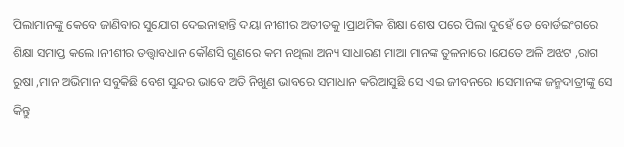ପିଲାମାନଙ୍କୁ କେବେ ଜାଣିବାର ସୁଯୋଗ ଦେଇନାହାନ୍ତି ଦୟା ନୀଶୀର ଅତୀତକୁ ।ପ୍ରାଥମିକ ଶିକ୍ଷା ଶେଷ ପରେ ପିଲା ଦୁହେଁ ଡେ ବୋର୍ଡଇଂଗରେ ଶିକ୍ଷା ସମାପ୍ତ କଲେ ।ନୀଶୀର ତତ୍ତ୍ୱାବଧାନ କୌଣସି ଗୁଣରେ କମ ନଥିଲା ଅନ୍ୟ ସାଧାରଣ ମାଆ ମାନଙ୍କ ତୁଳନାରେ ।ଯେତେ ଅଳି ଅଝଟ ,ରାଗ ରୁଷା ,ମାନ ଅଭିମାନ ସବୁକିଛି ବେଶ ସୁନ୍ଦର ଭାବେ ଅତି ନିଖୁଣ ଭାବରେ ସମାଧାନ କରିଆସୁଛି ସେ ଏଇ ଜୀବନରେ ।ସେମାନଙ୍କ ଜନ୍ମଦାତ୍ରୀଙ୍କୁ ସେ କିନ୍ତୁ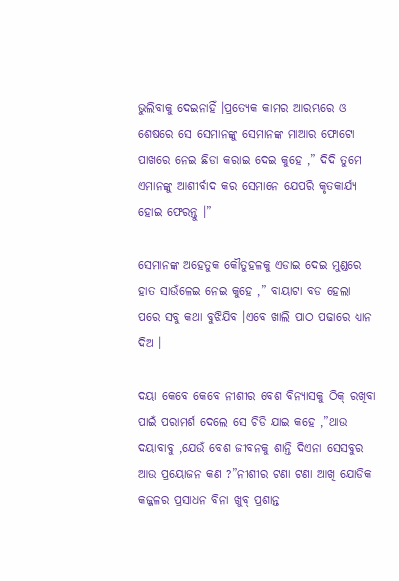ଭୁଲିବାକୁ ଦେଇନାହିଁ ।ପ୍ରତ୍ୟେକ କାମର ଆରମ୍ଭରେ ଓ ଶେଷରେ ସେ ସେମାନଙ୍କୁ ସେମାନଙ୍କ ମାଆର ଫୋଟୋ ପାଖରେ ନେଇ ଛିଡା କରାଇ ଦେଇ କୁହେ ,” ଦିଦି ତୁମେ ଏମାନଙ୍କୁ ଆଶୀର୍ବାଦ କର ସେମାନେ ଯେପରି କୃତକାର୍ଯ୍ୟ ହୋଇ ଫେରନ୍ତୁ ।”

ସେମାନଙ୍କ ଅହେତୁକ କୌତୁହଳକୁ ଏଡାଇ ଦେଇ ମୁଣ୍ଡରେ ହାତ ସାଉଁଳେଇ ନେଇ କୁହେ ,” ବାୟାଟା ବଡ ହେଲା ପରେ ସବୁ କଥା ବୁଝିଯିବ ।ଏବେ ଖାଲି ପାଠ ପଢାରେ ଧ୍ୟାନ ଦିଅ ।

ଦୟା କେବେ କେବେ ନୀଶୀର ବେଶ ବିନ୍ୟାସକୁ ଠିକ୍ ରଖିବା ପାଇଁ ପରାମର୍ଶ ଦେଲେ ସେ ଚିଡି ଯାଇ କହେ ,”ଥାଉ ଦୟାବାବୁ ,ଯେଉଁ ବେଶ ଜୀବନକୁ ଶାନ୍ତି ଦିଏନା ସେସବୁର ଆଉ ପ୍ରୟୋଜନ କଣ ?”ନୀଶୀର ଟଣା ଟଣା ଆଖି ଯୋଡିକ କଜ୍ଜଳର ପ୍ରସାଧନ ବିନା ଖୁବ୍ ପ୍ରଶାନ୍ତ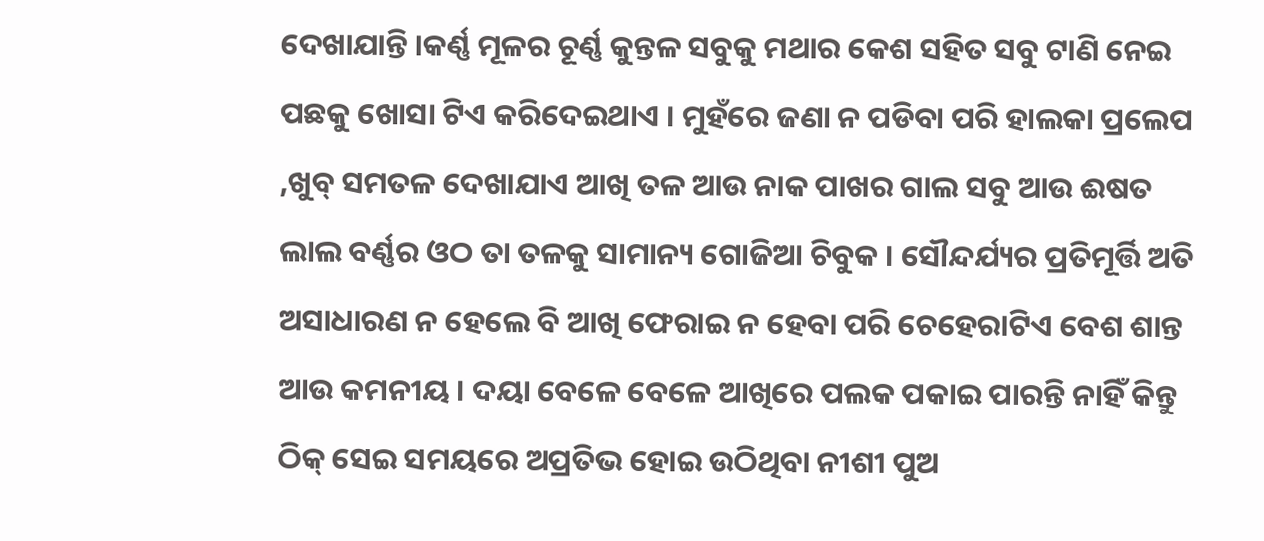ଦେଖାଯାନ୍ତି ।କର୍ଣ୍ଣ ମୂଳର ଚୂର୍ଣ୍ଣ କୁନ୍ତଳ ସବୁକୁ ମଥାର କେଶ ସହିତ ସବୁ ଟାଣି ନେଇ ପଛକୁ ଖୋସା ଟିଏ କରିଦେଇଥାଏ । ମୁହଁରେ ଜଣା ନ ପଡିବା ପରି ହାଲକା ପ୍ରଲେପ ,ଖୁବ୍ ସମତଳ ଦେଖାଯାଏ ଆଖି ତଳ ଆଉ ନାକ ପାଖର ଗାଲ ସବୁ ଆଉ ଈଷତ ଲାଲ ବର୍ଣ୍ଣର ଓଠ ତା ତଳକୁ ସାମାନ୍ୟ ଗୋଜିଆ ଚିବୁକ । ସୌନ୍ଦର୍ଯ୍ୟର ପ୍ରତିମୂର୍ତ୍ତି ଅତି ଅସାଧାରଣ ନ ହେଲେ ବି ଆଖି ଫେରାଇ ନ ହେବା ପରି ଚେହେରାଟିଏ ବେଶ ଶାନ୍ତ ଆଉ କମନୀୟ । ଦୟା ବେଳେ ବେଳେ ଆଖିରେ ପଲକ ପକାଇ ପାରନ୍ତି ନାହିଁ କିନ୍ତୁ ଠିକ୍ ସେଇ ସମୟରେ ଅପ୍ରତିଭ ହୋଇ ଉଠିଥିବା ନୀଶୀ ପୁଅ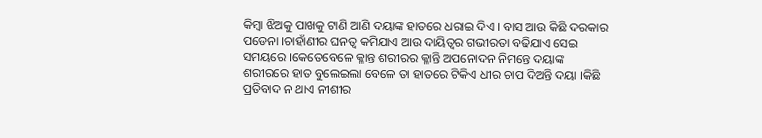କିମ୍ବା ଝିଅକୁ ପାଖକୁ ଟାଣି ଆଣି ଦୟାଙ୍କ ହାତରେ ଧରାଇ ଦିଏ । ବାସ ଆଉ କିଛି ଦରକାର ପଡେନା ।ଚାହାଁଣୀର ଘନତ୍ୱ କମିଯାଏ ଆଉ ଦାୟିତ୍ୱର ଗଭୀରତା ବଢିଯାଏ ସେଇ ସମୟରେ ।କେତେବେଳେ କ୍ଳାନ୍ତ ଶରୀରର କ୍ଳାନ୍ତି ଅପନୋଦନ ନିମନ୍ତେ ଦୟାଙ୍କ ଶରୀରରେ ହାତ ବୁଲେଇଲା ବେଳେ ତା ହାତରେ ଟିକିଏ ଧୀର ଚାପ ଦିଅନ୍ତି ଦୟା ।କିଛି ପ୍ରତିବାଦ ନ ଥାଏ ନୀଶୀର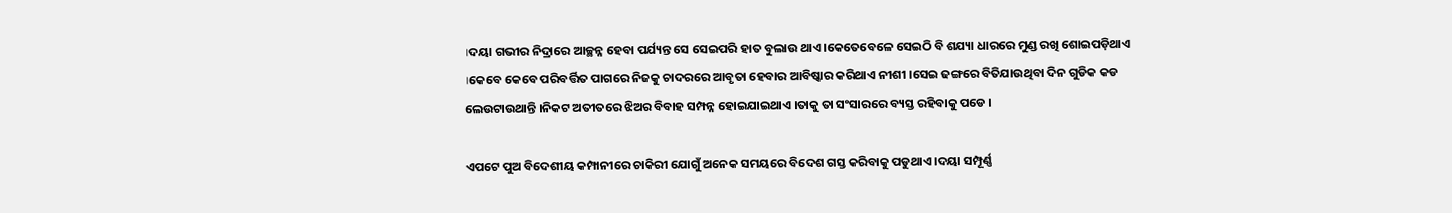।ଦୟା ଗଭୀର ନିଦ୍ରାରେ ଆଚ୍ଛନ୍ନ ହେବା ପର୍ଯ୍ୟନ୍ତ ସେ ସେଇପରି ହାତ ବୁଲାଉ ଥାଏ ।କେତେବେଳେ ସେଇଠି ବି ଶଯ୍ୟା ଧାରରେ ମୁଣ୍ଡ ରଖି ଶୋଇପଡ଼ିଥାଏ ।କେବେ କେବେ ପରିବର୍ତ୍ତିତ ପାଗରେ ନିଜକୁ ଚାଦରରେ ଆବୃତା ହେବାର ଆବିଷ୍କାର କରିଥାଏ ନୀଶୀ ।ସେଇ ଢଙ୍ଗରେ ବିତିଯାଉଥିବା ଦିନ ଗୁଡିକ କଡ ଲେଉଟାଉଥାନ୍ତି ।ନିକଟ ଅତୀତରେ ଝିଅର ବିବାହ ସମ୍ପନ୍ନ ହୋଇଯାଇଥାଏ ।ତାକୁ ତା ସଂସାରରେ ବ୍ୟସ୍ତ ରହିବାକୁ ପଡେ ।

ଏପଟେ ପୁଅ ବିଦେଶୀୟ କମ୍ପାନୀରେ ଚାକିରୀ ଯୋଗୁଁ ଅନେକ ସମୟରେ ବିଦେଶ ଗସ୍ତ କରିବାକୁ ପଡୁଥାଏ ।ଦୟା ସମ୍ପୂର୍ଣ୍ଣ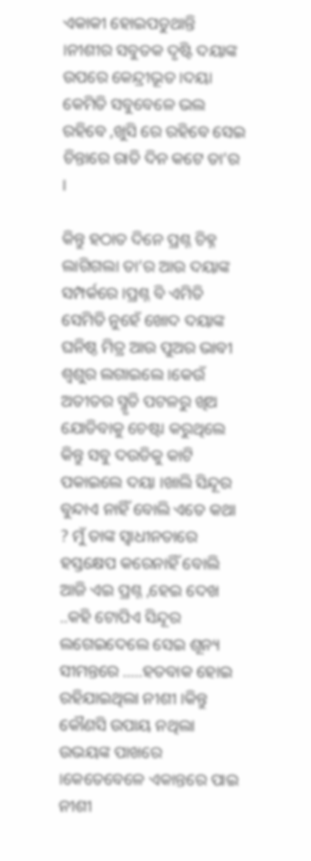ଏକାକୀ ହୋଇପଡୁଥାନ୍ତି ।ନୀଶୀର ସବୁତକ ଦୃଷ୍ଟି ଦୟାଙ୍କ ଉପରେ କେନ୍ଦ୍ରୀଭୂତ ।ଦୟା କେମିତି ସବୁବେଳେ ଭଲ ରହିବେ ,ଖୁସି ରେ ରହିବେ ସେଇ ଚିନ୍ତାରେ ରାତି ଦିନ କଟେ ତା’ର ।

କିନ୍ତୁ ହଠାତ ଦିନେ ପ୍ରଶ୍ନ ଚିହ୍ନ ଲାଗିଗଲା ତା’ର ଆଉ ଦୟାଙ୍କ ସମ୍ପର୍କରେ ।ପ୍ରଶ୍ନ ବି ଏମିତି ସେମିତି ନୁହେଁ ଖୋଦ ଦୟାଙ୍କ ଘନିଷ୍ଠ ମିତ୍ର ଆଉ ପୁଅର ଭାବୀ ଶ୍ୱଶୁର ଲଗାଇଲେ ।କେଉଁ ଅତୀତର ସ୍ମୃତି ପଟଳରୁ ଖିଅ ଯୋଡିବାକୁ ଚେଷ୍ଟା କରୁଥିଲେ କିନ୍ତୁ ସବୁ ଦଉଡିକୁ କାଟି ପକାଇଲେ ଦୟା ।ଖାଲି ସିନ୍ଦୂର ବୁନ୍ଦାଏ ନାହିଁ ବୋଲି ଏତେ କଥା ? ମୁଁ ତାଙ୍କ ସ୍ୱାଧୀନତାରେ ହସ୍ତକ୍ଷେପ କରେନାହିଁ ବୋଲି ଆଜି ଏଇ ପ୍ରଶ୍ନ ,ହେଇ ଦେଖ ..କହି ଟୋପିଏ ସିନ୍ଦୂର ଲଗେଇଦେଲେ ସେଇ ଶୂନ୍ୟ ସୀମନ୍ତରେ …..ହତବାକ ହୋଇ ରହିଯାଇଥିଲା ନୀଶୀ ।କିନ୍ତୁ କୌଣସି ଉପାୟ ନଥିଲା ଉଭୟଙ୍କ ପାଖରେ ।କେତେବେଳେ ଏକାନ୍ତରେ ପାଇ ନୀଶୀ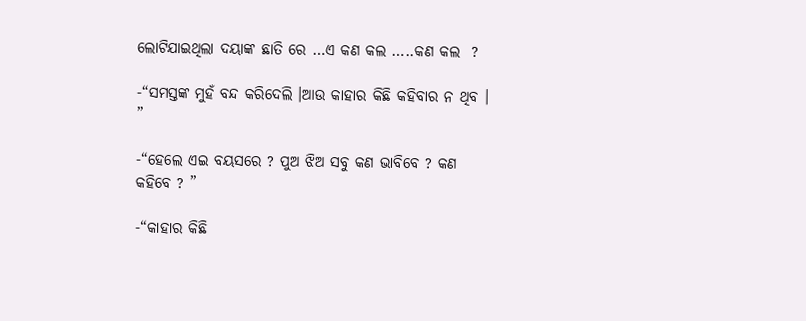ଲୋଟିଯାଇଥିଲା ଦୟାଙ୍କ ଛାତି ରେ …ଏ କଣ କଲ …..କଣ କଲ  ?

-“ସମସ୍ତଙ୍କ ମୁହଁ ବନ୍ଦ କରିଦେଲି ।ଆଉ କାହାର କିଛି କହିବାର ନ ଥିବ । ”

-“ହେଲେ ଏଇ ବୟସରେ ? ପୁଅ ଝିଅ ସବୁ କଣ ଭାବିବେ ? କଣ କହିବେ ? ”

-“କାହାର କିଛି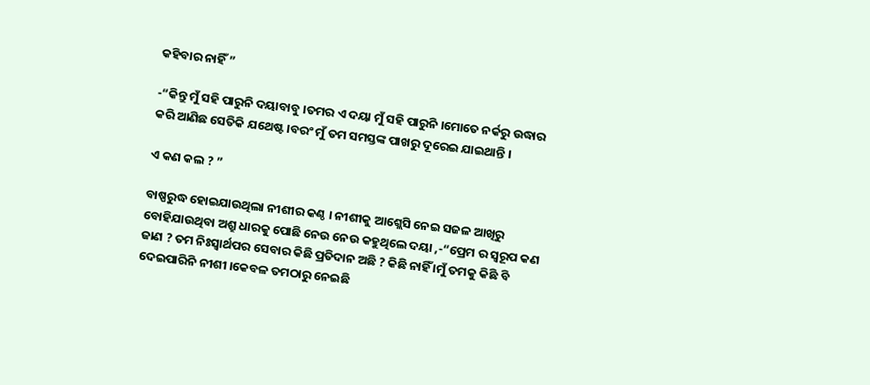କହିବାର ନାହିଁ ”

-“କିନ୍ତୁ ମୁଁ ସହି ପାରୁନି ଦୟାବାବୁ ।ତମର ଏ ଦୟା ମୁଁ ସହି ପାରୁନି ।ମୋତେ ନର୍କରୁ ଉଦ୍ଧାର କରି ଆଣିଛ ସେତିକି ଯଥେଷ୍ଟ ।ବରଂ ମୁଁ ତମ ସମସ୍ତଙ୍କ ପାଖରୁ ଦୂରେଇ ଯାଇଥାନ୍ତି ।

ଏ କଣ କଲ ? ”

ବାଷ୍ପରୁଦ୍ଧ ହୋଇଯାଉଥିଲା ନୀଶୀର କଣ୍ଠ । ନୀଶୀକୁ ଆଶ୍ଲେସି ନେଇ ସଜଳ ଆଖିରୁ ବୋହିଯାଉଥିବା ଅଶ୍ରୁ ଧାରକୁ ପୋଛି ନେଉ ନେଉ କହୁଥିଲେ ଦୟା ,-“ପ୍ରେମ ର ସ୍ୱରୂପ କଣ ଜାଣ ? ତମ ନିଃସ୍ୱାର୍ଥପର ସେବାର କିଛି ପ୍ରତିଦାନ ଅଛି ? କିଛି ନାହିଁ ।ମୁଁ ତମକୁ କିଛି ବି ଦେଇପାରିନି ନୀଶୀ ।କେବଳ ତମଠାରୁ ନେଇଛି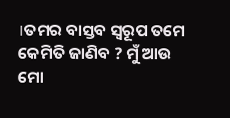।ତମର ବାସ୍ତବ ସ୍ୱରୂପ ତମେ କେମିତି ଜାଣିବ ? ମୁଁ ଆଉ ମୋ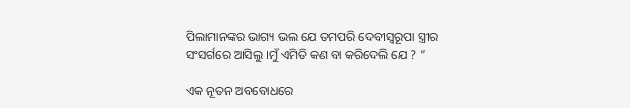ପିଲାମାନଙ୍କର ଭାଗ୍ୟ ଭଲ ଯେ ତମପରି ଦେବୀସ୍ୱରୂପା ସ୍ତ୍ରୀର ସଂସର୍ଗରେ ଆସିଲୁ ।ମୁଁ ଏମିତି କଣ ବା କରିଦେଲି ଯେ ? ”

ଏକ ନୂତନ ଅବବୋଧରେ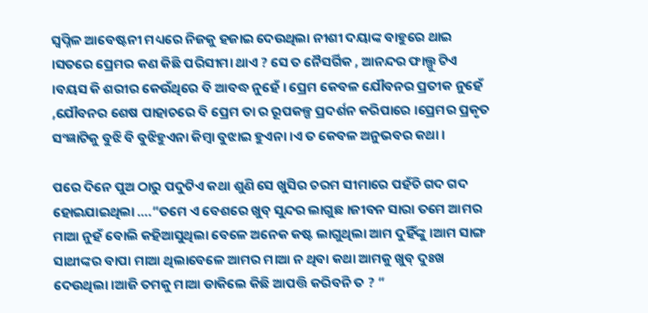ସ୍ୱପ୍ନିଳ ଆବେଷ୍ଟନୀ ମଧ୍ୟରେ ନିଜକୁ ହଜାଇ ଦେଉଥିଲା ନୀଶୀ ଦୟାଙ୍କ ବାହୁରେ ଥାଇ ।ସତରେ ପ୍ରେମର କଣ କିଛି ପରିସୀମା ଥାଏ ? ସେ ତ ନୈସର୍ଗିକ , ଆନନ୍ଦର ଫାଲ୍ଗୁ ଟିଏ ।ବୟସ କି ଶରୀର କେଉଁଥିରେ ବି ଆବଦ୍ଧ ନୁହେଁ । ପ୍ରେମ କେବଳ ଯୌବନର ପ୍ରତୀକ ନୁହେଁ ,ଯୌବନର ଶେଷ ପାହାଚରେ ବି ପ୍ରେମ ତା ର ରୂପକଳ୍ପ ପ୍ରଦର୍ଶନ କରିପାରେ ।ପ୍ରେମର ପ୍ରକୃତ ସଂଜ୍ଞାଟିକୁ ବୁଝି ବି ବୁଝିହୁଏନା କିମ୍ବା ବୁଝାଇ ହୁଏନା ।ଏ ତ କେବଳ ଅନୁଭବର କଥା ।

ପରେ ଦିନେ ପୁଅ ଠାରୁ ପଦୁଟିଏ କଥା ଶୁଣି ସେ ଖୁସିର ଚରମ ସୀମାରେ ପହଁଚି ଗଦ ଗଦ ହୋଇଯାଇଥିଲା ….”ତମେ ଏ ବେଶରେ ଖୁବ୍ ସୁନ୍ଦର ଲାଗୁଛ ।ଜୀବନ ସାରା ତମେ ଆମର ମାଆ ନୁହଁ ବୋଲି କହିଆସୁଥିଲା ବେଳେ ଅନେକ କଷ୍ଟ ଲାଗୁଥିଲା ଆମ ଦୁହିଁଙ୍କୁ ।ଆମ ସାଙ୍ଗ ସାଥୀଙ୍କର ବାପା ମାଆ ଥିଲାବେଳେ ଆମର ମାଆ ନ ଥିବା କଥା ଆମକୁ ଖୁବ୍ ଦୁଃଖ ଦେଉଥିଲା ।ଆଜି ତମକୁ ମାଆ ଡାକିଲେ କିଛି ଆପତ୍ତି କରିବନି ତ ? ”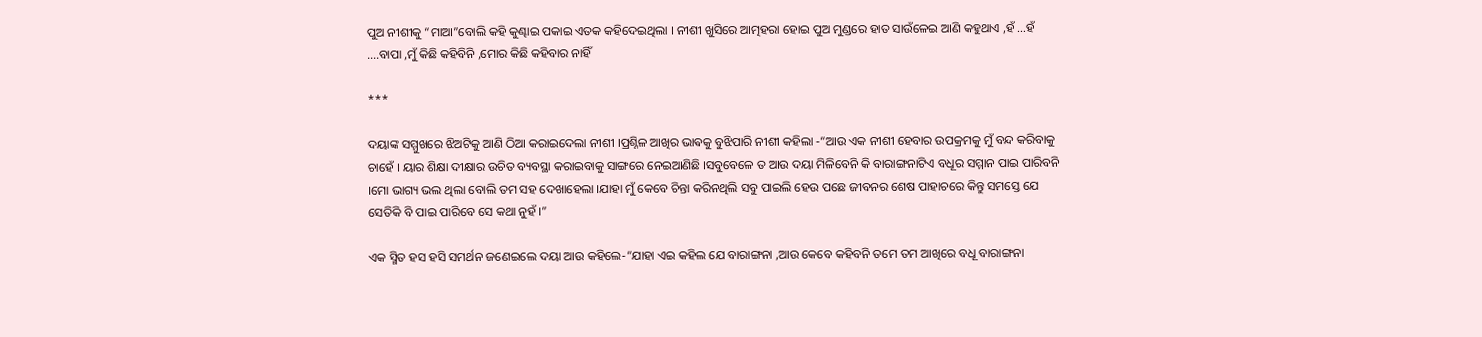ପୁଅ ନୀଶୀକୁ “ମାଆ”ବୋଲି କହି କୁଣ୍ଢାଇ ପକାଇ ଏତକ କହିଦେଇଥିଲା । ନୀଶୀ ଖୁସିରେ ଆତ୍ମହରା ହୋଇ ପୁଅ ମୁଣ୍ଡରେ ହାତ ସାଉଁଳେଇ ଆଣି କହୁଥାଏ ,ହଁ …ହଁ ….ବାପା ,ମୁଁ କିଛି କହିବିନି ,ମୋର କିଛି କହିବାର ନାହିଁ

***

ଦୟାଙ୍କ ସମ୍ମୁଖରେ ଝିଅଟିକୁ ଆଣି ଠିଆ କରାଇଦେଲା ନୀଶୀ ।ପ୍ରଶ୍ନିଳ ଆଖିର ଭାଵକୁ ବୁଝିପାରି ନୀଶୀ କହିଲା -“ଆଉ ଏକ ନୀଶୀ ହେବାର ଉପକ୍ରମକୁ ମୁଁ ବନ୍ଦ କରିବାକୁ ଚାହେଁ । ୟାର ଶିକ୍ଷା ଦୀକ୍ଷାର ଉଚିତ ବ୍ୟବସ୍ଥା କରାଇବାକୁ ସାଙ୍ଗରେ ନେଇଆଣିଛି ।ସବୁବେଳେ ତ ଆଉ ଦୟା ମିଳିବେନି କି ବାରାଙ୍ଗନାଟିଏ ବଧୂର ସମ୍ମାନ ପାଇ ପାରିବନି ।ମୋ ଭାଗ୍ୟ ଭଲ ଥିଲା ବୋଲି ତମ ସହ ଦେଖାହେଲା ।ଯାହା ମୁଁ କେବେ ଚିନ୍ତା କରିନଥିଲି ସବୁ ପାଇଲି ହେଉ ପଛେ ଜୀବନର ଶେଷ ପାହାଚରେ କିନ୍ତୁ ସମସ୍ତେ ଯେ ସେତିକି ବି ପାଇ ପାରିବେ ସେ କଥା ନୁହଁ ।”

ଏକ ସ୍ମିତ ହସ ହସି ସମର୍ଥନ ଜଣେଇଲେ ଦୟା ଆଉ କହିଲେ-“ଯାହା ଏଇ କହିଲ ଯେ ବାରାଙ୍ଗନା ,ଆଉ କେବେ କହିବନି ତମେ ତମ ଆଖିରେ ବଧୂ ବାରାଙ୍ଗନା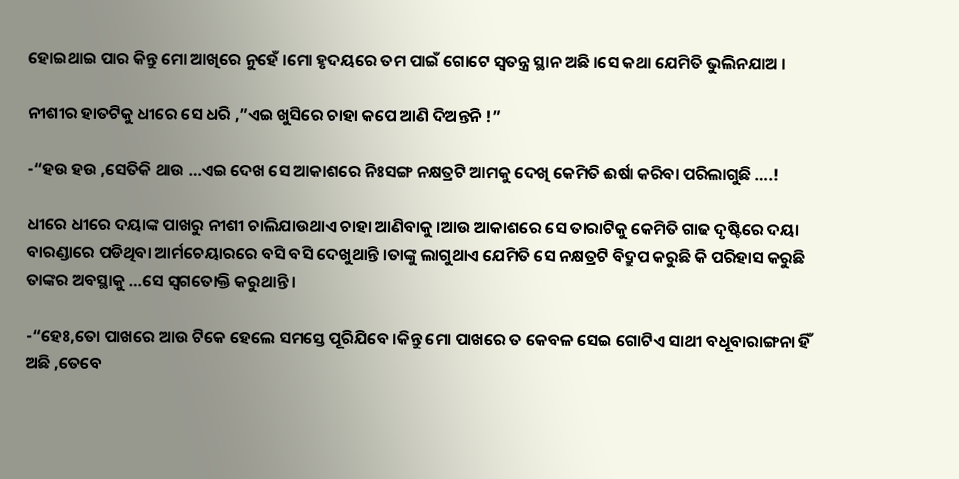ହୋଇଥାଇ ପାର କିନ୍ତୁ ମୋ ଆଖିରେ ନୁହେଁ ।ମୋ ହୃଦୟରେ ତମ ପାଇଁ ଗୋଟେ ସ୍ୱତନ୍ତ୍ର ସ୍ଥାନ ଅଛି ।ସେ କଥା ଯେମିତି ଭୁଲିନଯାଅ ।

ନୀଶୀର ହାତଟିକୁ ଧୀରେ ସେ ଧରି ,”ଏଇ ଖୁସିରେ ଚାହା କପେ ଆଣି ଦିଅନ୍ତନି !”

-“ହଉ ହଉ ,ସେତିକି ଥାଉ …ଏଇ ଦେଖ ସେ ଆକାଶରେ ନିଃସଙ୍ଗ ନକ୍ଷତ୍ରଟି ଆମକୁ ଦେଖି କେମିତି ଈର୍ଷା କରିବା ପରିଲାଗୁଛି ….!

ଧୀରେ ଧୀରେ ଦୟାଙ୍କ ପାଖରୁ ନୀଶୀ ଚାଲିଯାଉଥାଏ ଚାହା ଆଣିବାକୁ ।ଆଉ ଆକାଶରେ ସେ ତାରାଟିକୁ କେମିତି ଗାଢ ଦୃଷ୍ଟିରେ ଦୟା ବାରଣ୍ଡାରେ ପଡିଥିବା ଆର୍ମଚେୟାରରେ ବସି ବସି ଦେଖୁଥାନ୍ତି ।ତାଙ୍କୁ ଲାଗୁଥାଏ ଯେମିତି ସେ ନକ୍ଷତ୍ରଟି ବିଦ୍ରୁପ କରୁଛି କି ପରିହାସ କରୁଛି ତାଙ୍କର ଅବସ୍ଥାକୁ …ସେ ସ୍ୱଗତୋକ୍ତି କରୁଥାନ୍ତି ।

-“ହେଃ,ତୋ ପାଖରେ ଆଉ ଟିକେ ହେଲେ ସମସ୍ତେ ପୂରିଯିବେ ।କିନ୍ତୁ ମୋ ପାଖରେ ତ କେବଳ ସେଇ ଗୋଟିଏ ସାଥୀ ବଧୂବାରାଙ୍ଗନା ହିଁ ଅଛି ,ତେବେ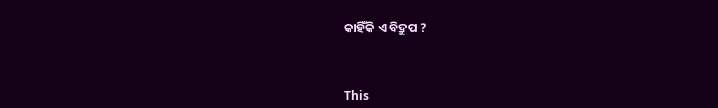କାହିଁକି ଏ ବିଦ୍ରୁପ ?



This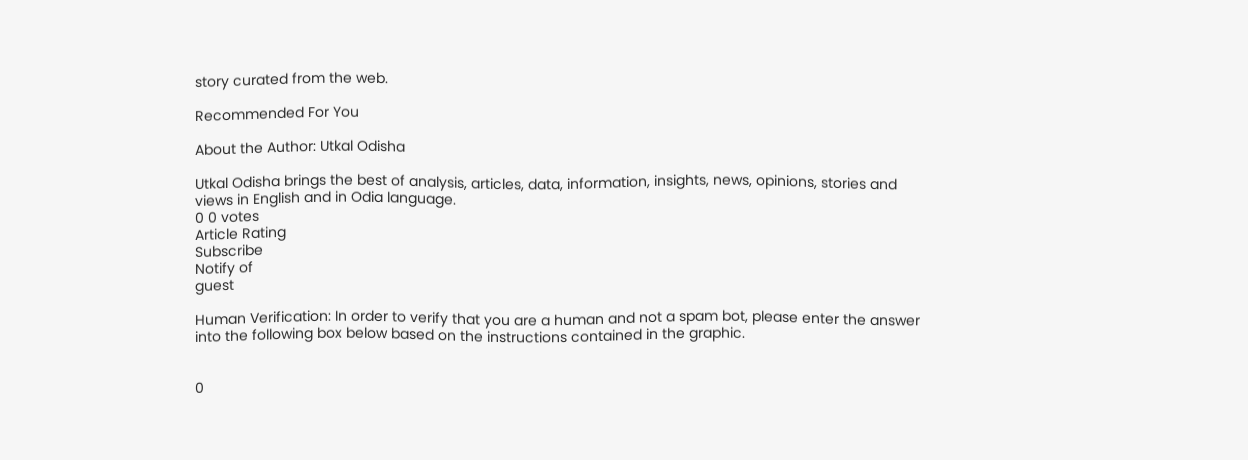story curated from the web.

Recommended For You

About the Author: Utkal Odisha

Utkal Odisha brings the best of analysis, articles, data, information, insights, news, opinions, stories and views in English and in Odia language.
0 0 votes
Article Rating
Subscribe
Notify of
guest

Human Verification: In order to verify that you are a human and not a spam bot, please enter the answer into the following box below based on the instructions contained in the graphic.


0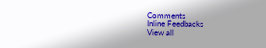Comments
Inline Feedbacks
View all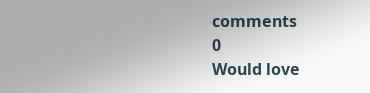comments
0
Would love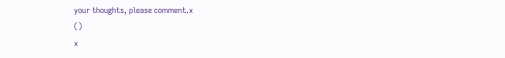your thoughts, please comment.x
()
x